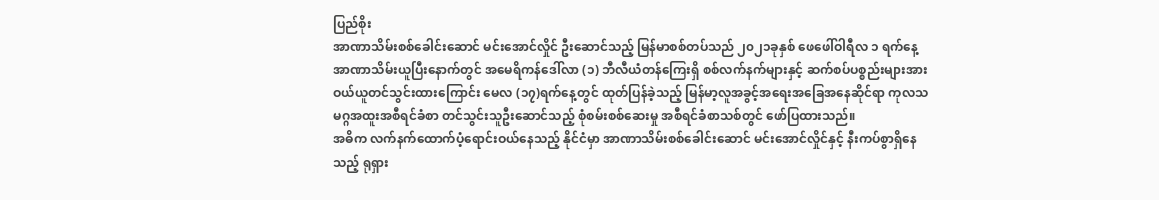ပြည်စိုး
အာဏာသိမ်းစစ်ခေါင်းဆောင် မင်းအောင်လှိုင် ဦးဆောင်သည့် မြန်မာစစ်တပ်သည် ၂၀၂၁ခုနှစ် ဖေဖေါ်ဝါရီလ ၁ ရက်နေ့ အာဏာသိမ်းယူပြီးနောက်တွင် အမေရိကန်ဒေါ်လာ (၁) ဘီလီယံတန်ကြေးရှိ စစ်လက်နက်များနှင့် ဆက်စပ်ပစ္စည်းများအား ဝယ်ယူတင်သွင်းထားကြောင်း မေလ (၁၇)ရက်နေ့တွင် ထုတ်ပြန်ခဲ့သည့် မြန်မာ့လူအခွင့်အရေးအခြေအနေဆိုင်ရာ ကုလသမဂ္ဂအထူးအစီရင်ခံစာ တင်သွင်းသူဦးဆောင်သည့် စုံစမ်းစစ်ဆေးမှု အစီရင်ခံစာသစ်တွင် ဖော်ပြထားသည်။
အဓိက လက်နက်ထောက်ပံ့ရောင်းဝယ်နေသည့် နိုင်ငံမှာ အာဏာသိမ်းစစ်ခေါင်းဆောင် မင်းအောင်လှိုင်နှင့် နီးကပ်စွာရှိနေသည့် ရုရှား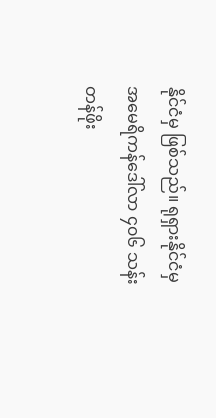နိုင်ငံမှ ဖြစ်သည်။ ရုရှားနိုင်ငံမှ အမေရိကန်ဒေါ်လာ ၄၀၆ သန်း တန်ဖိုး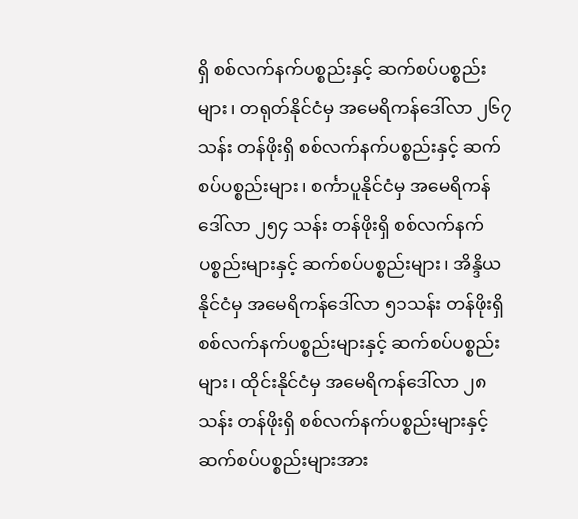ရှိ စစ်လက်နက်ပစ္စည်းနှင့် ဆက်စပ်ပစ္စည်းများ၊ တရုတ်နိုင်ငံမှ အမေရိကန်ဒေါ်လာ ၂၆၇ သန်း တန်ဖိုးရှိ စစ်လက်နက်ပစ္စည်းနှင့် ဆက်စပ်ပစ္စည်းများ၊ စင်္ကာပူနိုင်ငံမှ အမေရိကန်ဒေါ်လာ ၂၅၄ သန်း တန်ဖိုးရှိ စစ်လက်နက်ပစ္စည်းများနှင့် ဆက်စပ်ပစ္စည်းများ၊ အိန္ဒိယနိုင်ငံမှ အမေရိကန်ဒေါ်လာ ၅၁သန်း တန်ဖိုးရှိ စစ်လက်နက်ပစ္စည်းများနှင့် ဆက်စပ်ပစ္စည်းများ၊ ထိုင်းနိုင်ငံမှ အမေရိကန်ဒေါ်လာ ၂၈သန်း တန်ဖိုးရှိ စစ်လက်နက်ပစ္စည်းများနှင့် ဆက်စပ်ပစ္စည်းများအား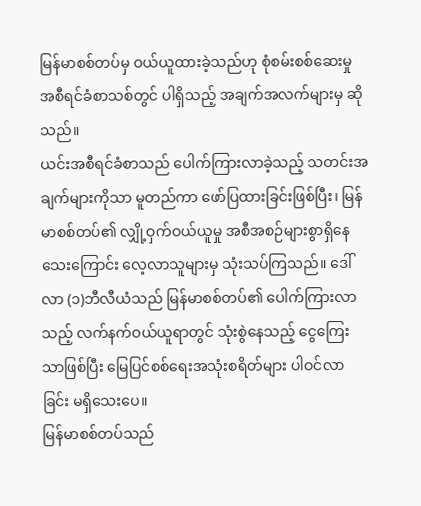မြန်မာစစ်တပ်မှ ဝယ်ယူထားခဲ့သည်ဟု စုံစမ်းစစ်ဆေးမှု အစီရင်ခံစာသစ်တွင် ပါရှိသည့် အချက်အလက်များမှ ဆိုသည်။
ယင်းအစီရင်ခံစာသည် ပေါက်ကြားလာခဲ့သည့် သတင်းအချက်များကိုသာ မူတည်ကာ ဖော်ပြထားခြင်းဖြစ်ပြီး၊ မြန်မာစစ်တပ်၏ လျှို့ဝှက်ဝယ်ယူမှု အစီအစဉ်များစွာရှိနေသေးကြောင်း လေ့လာသူများမှ သုံးသပ်ကြသည်။ ဒေါ်လာ (၁)ဘီလီယံသည် မြန်မာစစ်တပ်၏ ပေါက်ကြားလာသည့် လက်နက်ဝယ်ယူရာတွင် သုံးစွဲနေသည့် ငွေကြေးသာဖြစ်ပြီး မြေပြင်စစ်ရေးအသုံးစရိတ်များ ပါဝင်လာခြင်း မရှိသေးပေ။
မြန်မာစစ်တပ်သည်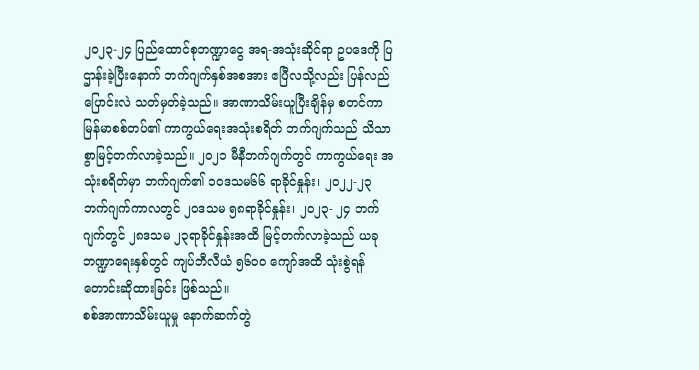၂၀၂၃-၂၄ ပြည်ထောင်စုဘဏ္ဍာငွေ အရ-အသုံးဆိုင်ရာ ဥပဒေကို ပြဌာန်းခဲ့ပြီးနောက် ဘက်ဂျက်နှစ်အစအား ဧပြီလသို့လည်း ပြန်လည်ပြောင်းလဲ သတ်မှတ်ခဲ့သည်။ အာဏာသိမ်းယူပြီးချိန်မှ စတင်ကာ မြန်မာစစ်တပ်၏ ကာကွယ်ရေးအသုံးစရိတ် ဘက်ဂျက်သည် သိသာစွာမြင့်တက်လာခဲ့သည်။ ၂၀၂၁ မီနီဘက်ဂျက်တွင် ကာကွယ်ရေး အသုံးစရိတ်မှာ ဘက်ဂျက်၏ ၁၀ဒသမ၆၆ ရာခိုင်နှုန်း၊ ၂၀၂၂-၂၃ ဘက်ဂျက်ကာလတွင် ၂၀ဒသမ ၅၈ရာခိုင်နှုန်း၊ ၂၀၂၃- ၂၄ ဘက်ဂျက်တွင် ၂၈ဒသမ ၂၃ရာခိုင်နှုန်းအထိ မြင့်တက်လာခဲ့သည် ယခု ဘဏ္ဍာရေးနှစ်တွင် ကျပ်ဘီလီယံ ၅၆၀၀ ကျော်အထိ သုံးစွဲရန် တောင်းဆိုထားခြင်း ဖြစ်သည်။
စစ်အာဏာသိမ်းယူမှု နောက်ဆက်တွဲ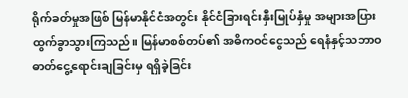ရိုက်ခတ်မှုအဖြစ် မြန်မာနိုင်ငံအတွင်း နိုင်ငံခြားရင်းနှီးမြုပ်နှံမှု အများအပြား ထွက်ခွာသွားကြသည်။ မြန်မာစစ်တပ်၏ အဓိကဝင်ငွေသည် ရေနံနှင့်သဘာဝဓာတ်ငွေ့ရောင်းချခြင်းမှ ရရှိခဲ့ခြင်း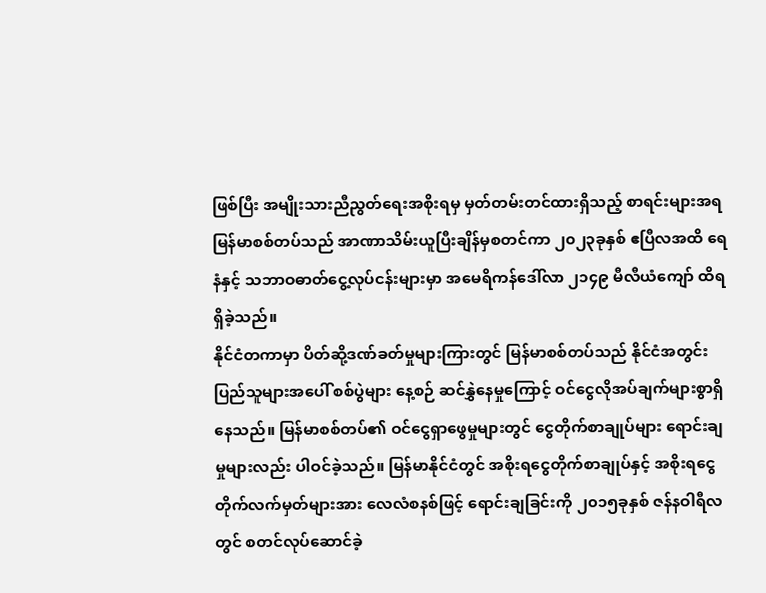ဖြစ်ပြီး အမျိုးသားညီညွတ်ရေးအစိုးရမှ မှတ်တမ်းတင်ထားရှိသည့် စာရင်းများအရ မြန်မာစစ်တပ်သည် အာဏာသိမ်းယူပြီးချိန်မှစတင်ကာ ၂၀၂၃ခုနှစ် ဧပြီလအထိ ရေနံနှင့် သဘာဝဓာတ်ငွေ့လုပ်ငန်းများမှာ အမေရိကန်ဒေါ်လာ ၂၁၄၉ မီလီယံကျော် ထိရရှိခဲ့သည်။
နိုင်ငံတကာမှာ ပိတ်ဆို့ဒဏ်ခတ်မှုများကြားတွင် မြန်မာစစ်တပ်သည် နိုင်ငံအတွင်း ပြည်သူများအပေါ် စစ်ပွဲများ နေ့စဉ် ဆင်နွှဲနေမှုကြောင့် ဝင်ငွေလိုအပ်ချက်များစွာရှိနေသည်။ မြန်မာစစ်တပ်၏ ဝင်ငွေရှာဖွေမှုများတွင် ငွေတိုက်စာချုပ်များ ရောင်းချမှုများလည်း ပါဝင်ခဲ့သည်။ မြန်မာနိုင်ငံတွင် အစိုးရငွေတိုက်စာချုပ်နှင့် အစိုးရငွေတိုက်လက်မှတ်များအား လေလံစနစ်ဖြင့် ရောင်းချခြင်းကို ၂၀၁၅ခုနှစ် ဇန်နဝါရီလတွင် စတင်လုပ်ဆောင်ခဲ့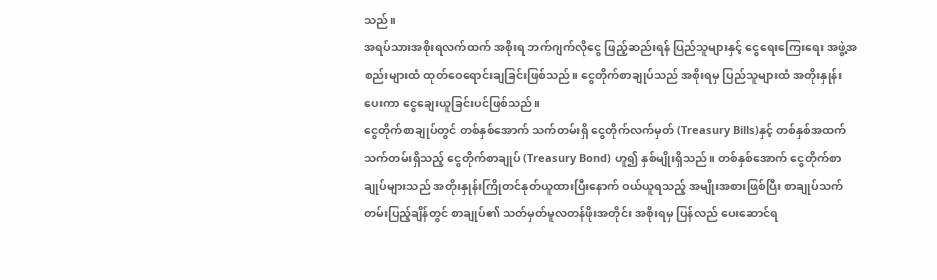သည်။
အရပ်သားအစိုးရလက်ထက် အစိုးရ ဘက်ဂျက်လိုငွေ ဖြည့်ဆည်းရန် ပြည်သူများနှင့် ငွေရေးကြေးရေး အဖွဲ့အစည်းများထံ ထုတ်ဝေရောင်းချခြင်းဖြစ်သည်။ ငွေတိုက်စာချုပ်သည် အစိုးရမှ ပြည်သူများထံ အတိုးနှုန်းပေးကာ ငွေချေးယူခြင်းပင်ဖြစ်သည်။
ငွေတိုက်စာချုပ်တွင် တစ်နှစ်အောက် သက်တမ်းရှိ ငွေတိုက်လက်မှတ် (Treasury Bills)နှင့် တစ်နှစ်အထက် သက်တမ်းရှိသည့် ငွေတိုက်စာချုပ် (Treasury Bond) ဟူ၍ နှစ်မျိုးရှိသည်။ တစ်နှစ်အောက် ငွေတိုက်စာချုပ်များသည် အတိုးနှုန်းကြိုတင်နုတ်ယူထားပြီးနောက် ဝယ်ယူရသည့် အမျိုးအစားဖြစ်ပြီး စာချုပ်သက်တမ်းပြည့်ချိန်တွင် စာချုပ်၏ သတ်မှတ်မူလတန်ဖိုးအတိုင်း အစိုးရမှ ပြန်လည် ပေးဆောင်ရ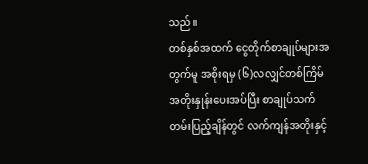သည်။
တစ်နှစ်အထက် ငွေတိုက်စာချုပ်များအတွက်မူ အစိုးရမှ (၆)လလျှင်တစ်ကြိမ် အတိုးနှုန်းပေးအပ်ပြီး စာချုပ်သက်တမ်းပြည့်ချိန်တွင် လက်ကျန်အတိုးနှင့်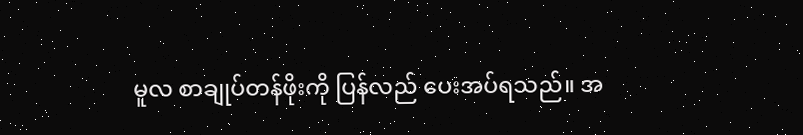မူလ စာချုပ်တန်ဖိုးကို ပြန်လည် ပေးအပ်ရသည်။ အ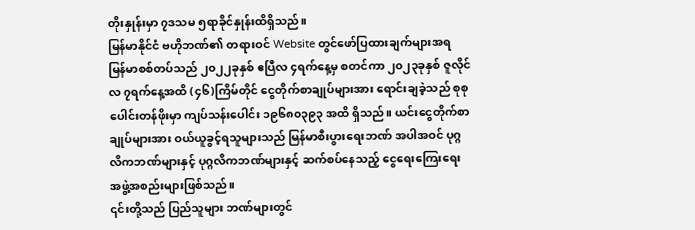တိုးနှုန်းမှာ ၇ဒသမ ၅ရာခိုင်နှုန်းထိရှိသည်။
မြန်မာနိုင်ငံ ဗဟိုဘဏ်၏ တရားဝင် Website တွင်ဖော်ပြထားချက်များအရ မြန်မာစစ်တပ်သည် ၂၀၂၂ခုနှစ် ဧပြီလ ၄ရက်နေ့မှ စတင်ကာ ၂၀၂၃ခုနှစ် ဇူလိုင်လ ၇ရက်နေ့အထိ (၄၆)ကြိမ်တိုင် ငွေတိုက်စာချုပ်များအား ရောင်းချခဲ့သည် စုစုပေါင်းတန်ဖိုးမှာ ကျပ်သန်းပေါင်း ၁၉၆၈၀၃၉၃ အထိ ရှိသည်။ ယင်းငွေတိုက်စာချုပ်များအား ဝယ်ယူခွင့်ရသူများသည် မြန်မာစီးပွားရေးဘဏ် အပါအဝင် ပုဂ္ဂလိကဘဏ်များနှင့် ပုဂ္ဂလိကဘဏ်များနှင့် ဆက်စပ်နေသည့် ငွေရေးကြေးရေး အဖွဲ့အစည်းများဖြစ်သည်။
၎င်းတို့သည် ပြည်သူများ ဘဏ်များတွင်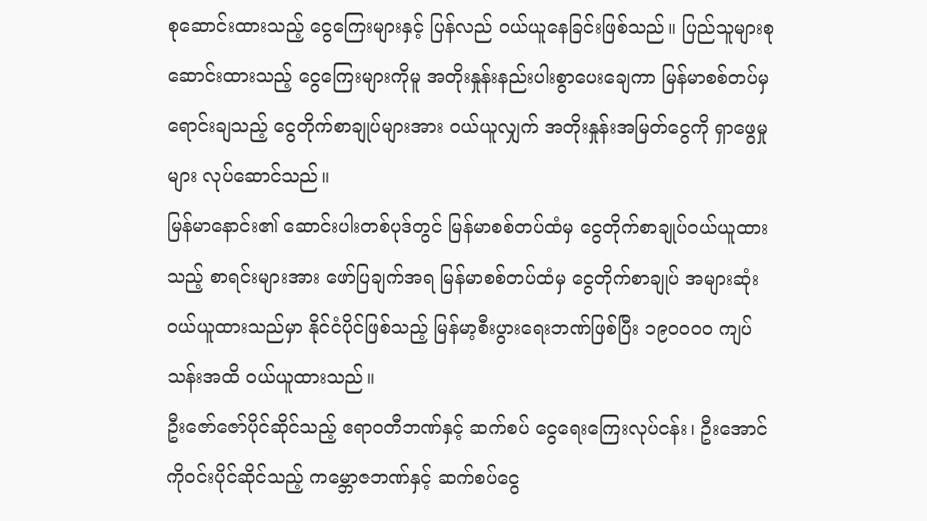စုဆောင်းထားသည့် ငွေကြေးများနှင့် ပြန်လည် ဝယ်ယူနေခြင်းဖြစ်သည်။ ပြည်သူများစုဆောင်းထားသည့် ငွေကြေးများကိုမူ အတိုးနှုန်းနည်းပါးစွာပေးချေကာ မြန်မာစစ်တပ်မှ ရောင်းချသည့် ငွေတိုက်စာချုပ်များအား ဝယ်ယူလျှက် အတိုးနှုန်းအမြတ်ငွေကို ရှာဖွေမှုများ လုပ်ဆောင်သည်။
မြန်မာနောင်း၏ ဆောင်းပါးတစ်ပုဒ်တွင် မြန်မာစစ်တပ်ထံမှ ငွေတိုက်စာချုပ်ဝယ်ယူထားသည့် စာရင်းများအား ဖော်ပြချက်အရ မြန်မာစစ်တပ်ထံမှ ငွေတိုက်စာချုပ် အများဆုံးဝယ်ယူထားသည်မှာ နိုင်ငံပိုင်ဖြစ်သည့် မြန်မာ့စီးပွားရေးဘဏ်ဖြစ်ပြီး ၁၉၀၀၀၀ ကျပ်သန်းအထိ ဝယ်ယူထားသည်။
ဦးဇော်ဇော်ပိုင်ဆိုင်သည့် ဧရာဝတီဘဏ်နှင့် ဆက်စပ် ငွေရေးကြေးလုပ်ငန်း၊ ဦးအောင်ကိုဝင်းပိုင်ဆိုင်သည့် ကမ္ဘောဇဘဏ်နှင့် ဆက်စပ်ငွေ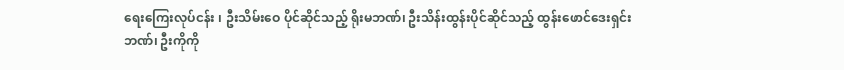ရေးကြေးလုပ်ငန်း ၊ ဦးသိမ်းဝေ ပိုင်ဆိုင်သည့် ရိုးမဘဏ်၊ ဦးသိန်းထွန်းပိုင်ဆိုင်သည့် ထွန်းဖောင်ဒေးရှင်းဘဏ်၊ ဦးကိုကို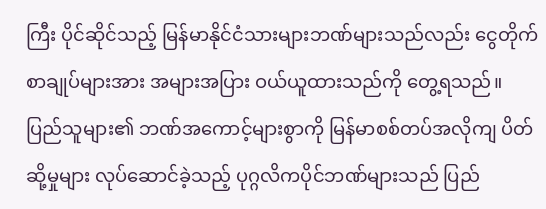ကြီး ပိုင်ဆိုင်သည့် မြန်မာနိုင်ငံသားများဘဏ်များသည်လည်း ငွေတိုက်စာချုပ်များအား အများအပြား ဝယ်ယူထားသည်ကို တွေ့ရသည်။
ပြည်သူများ၏ ဘဏ်အကောင့်များစွာကို မြန်မာစစ်တပ်အလိုကျ ပိတ်ဆို့မှုများ လုပ်ဆောင်ခဲ့သည့် ပုဂ္ဂလိကပိုင်ဘဏ်များသည် ပြည်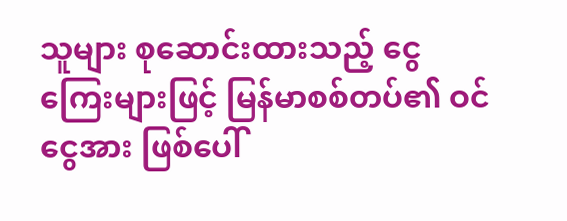သူများ စုဆောင်းထားသည့် ငွေကြေးများဖြင့် မြန်မာစစ်တပ်၏ ဝင်ငွေအား ဖြစ်ပေါ်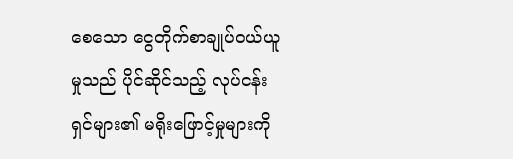စေသော ငွေတိုက်စာချုပ်ဝယ်ယူမှုသည် ပိုင်ဆိုင်သည့် လုပ်ငန်းရှင်များ၏ မရိုးဖြောင့်မှုများကို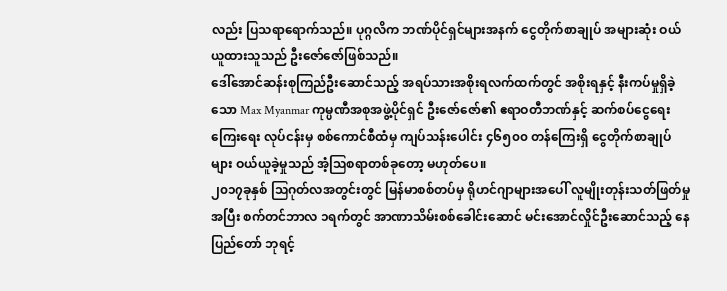လည်း ပြသရာရောက်သည်။ ပုဂ္ဂလိက ဘဏ်ပိုင်ရှင်များအနက် ငွေတိုက်စာချုပ် အများဆုံး ဝယ်ယူထားသူသည် ဦးဇော်ဇော်ဖြစ်သည်။
ဒေါ်အောင်ဆန်းစုကြည်ဦးဆောင်သည့် အရပ်သားအစိုးရလက်ထက်တွင် အစိုးရနှင့် နီးကပ်မှုရှိခဲ့သော Max Myanmar ကုမ္ပဏီအစုအဖွဲ့ပိုင်ရှင် ဦးဇော်ဇော်၏ ဧရာဝတီဘဏ်နှင့် ဆက်စပ်ငွေရေးကြေးရေး လုပ်ငန်းမှ စစ်ကောင်စီထံမှ ကျပ်သန်းပေါင်း ၄၆၅၀၀ တန်ကြေးရှိ ငွေတိုက်စာချုပ်များ ဝယ်ယူခဲ့မှုသည် အံ့ဩစရာတစ်ခုတော့ မဟုတ်ပေ။
၂၀၁၇ခုနှစ် ဩဂုတ်လအတွင်းတွင် မြန်မာစစ်တပ်မှ ရိုဟင်ဂျာများအပေါ် လူမျိုးတုန်းသတ်ဖြတ်မှုအပြီး စက်တင်ဘာလ ၁ရက်တွင် အာဏာသိမ်းစစ်ခေါင်းဆောင် မင်းအောင်လှိုင်ဦးဆောင်သည့် နေပြည်တော် ဘုရင့်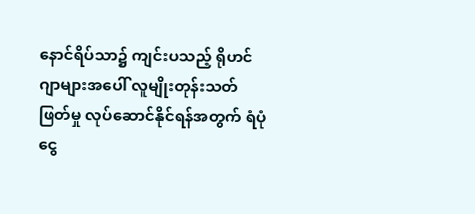နောင်ရိပ်သာ၌ ကျင်းပသည့် ရိုဟင်ဂျာများအပေါ် လူမျိုးတုန်းသတ်ဖြတ်မှု လုပ်ဆောင်နိုင်ရန်အတွက် ရံပုံငွေ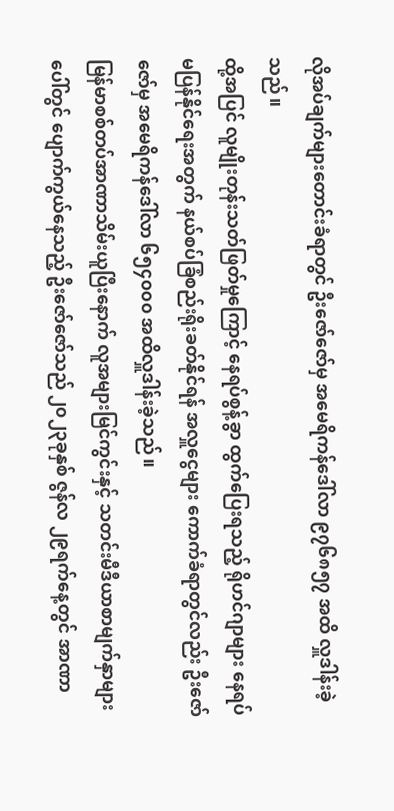လိုအပ်ချက်များတောင်းခံရာတွင် ဦးဇော်ဇော်မှ အမေရိကန်ဒေါ်လာ ၉၇၆၈၅၇ အထိ လှူဒါန်းခဲ့သည်။
ထို့အပြင် လူမျိုးတုန်းသတ်ဖြတ်မှုကြောင့် နေရပ်စွန့်ခွာ ထွက်ပြေးရသည့် ရိုဟင်ဂျာများ နေရပ်မပြန်နိုင်ရေးအတွက် နယ်စပ်ခြံစည်းရိုးခတ်နိုင်ရန် အလှူငွေများ ကောက်ခံရာတွင်လည်း ဦးဇော်ဇော်မှ အမေရိကန်ဒေါ်လာ ၆၅၄၀၀၀ အထိလှူဒါန်းခဲ့သည်။
မြန်မာစစ်တပ်အာဏာသိမ်းယူပြီးနောက် လူအများမြင်ကွင်းနှင့် သတင်းမီဒီယာစာမျက်နှာများပေါ်တွင် ပျောက်ကွယ်နေသည့် ဦးဇော်ဇော်သည် ၂၀၂၃ခုနှစ် ဇွန်လ ၂၉ရက်နေ့တွင် အာဏာ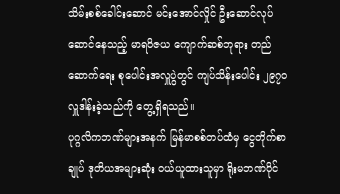သိမ်းစစ်ခေါင်းဆောင် မင်းအောင်လှိုင် ဦးဆောင်လုပ်ဆောင်နေသည့် မာရဝိဇယ ကျောက်ဆစ်ဘုရား တည်ဆောက်ရေး စုပေါင်းအလှူပွဲတွင် ကျပ်သိန်းပေါင်း ၂၉၇၀ လှူဒါန်းခဲ့သည်ကို တွေ့ရှိရသည်။
ပုဂ္ဂလိကဘဏ်များအနက် မြန်မာစစ်တပ်ထံမှ ငွေတိုက်စာချုပ် ဒုတိယအများဆုံး ဝယ်ယူထားသူမှာ ရိုးမဘဏ်ပိုင်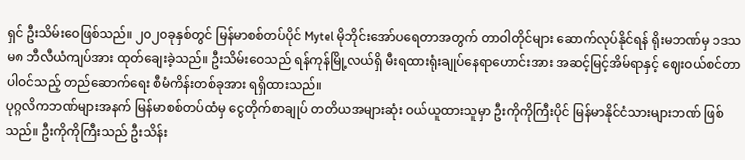ရှင် ဦးသိမ်းဝေဖြစ်သည်။ ၂၀၂၀ခုနှစ်တွင် မြန်မာစစ်တပ်ပိုင် Mytel မိုဘိုင်းအော်ပရေတာအတွက် တာဝါတိုင်များ ဆောက်လုပ်နိုင်ရန် ရိုးမဘဏ်မှ ၁ဒသမ၈ ဘီလီယံကျပ်အား ထုတ်ချေးခဲ့သည်။ ဦးသိမ်းဝေသည် ရန်ကုန်မြို့လယ်ရှိ မီးရထားရုံးချုပ်နေရာဟောင်းအား အဆင့်မြင့်အိမ်ရာနှင့် ဈေးဝယ်စင်တာပါဝင်သည့် တည်ဆောက်ရေး စီမံကိန်းတစ်ခုအား ရရှိထားသည်။
ပုဂ္ဂလိကဘဏ်များအနက် မြန်မာစစ်တပ်ထံမှ ငွေတိုက်စာချုပ် တတိယအများဆုံး ဝယ်ယူထားသူမှာ ဦးကိုကိုကြီးပိုင် မြန်မာနိုင်ငံသားများဘဏ် ဖြစ်သည်။ ဦးကိုကိုကြီးသည် ဦးသိန်း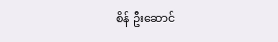စိန် ဦးဆောင်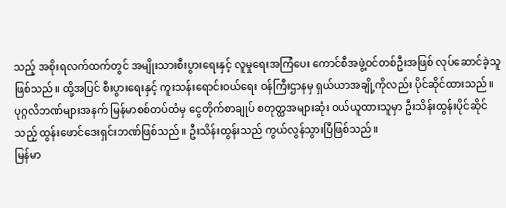သည့် အစိုးရလက်ထက်တွင် အမျိုးသားစီးပွားရေးနှင့် လူမှုရေးအကြံပေး ကောင်စီအဖွဲ့ဝင်တစ်ဦးအဖြစ် လုပ်ဆောင်ခဲ့သူဖြစ်သည်။ ထို့အပြင် စီးပွားရေးနှင့် ကူးသန်းရောင်းဝယ်ရေး ဝန်ကြီးဌာနမှ ရှယ်ယာအချို့ကိုလည်း ပိုင်ဆိုင်ထားသည်။
ပုဂ္ဂလိဘဏ်များအနက် မြန်မာစစ်တပ်ထံမှ ငွေတိုက်စာချုပ် စတုတ္ထအများဆုံး ဝယ်ယူထားသူမှာ ဦးသိန်းထွန်းပိုင်ဆိုင်သည့် ထွန်းဖောင်ဒေးရှင်းဘဏ်ဖြစ်သည်။ ဦးသိန်းထွန်းသည် ကွယ်လွန်သွားပြီဖြစ်သည်။
မြန်မာ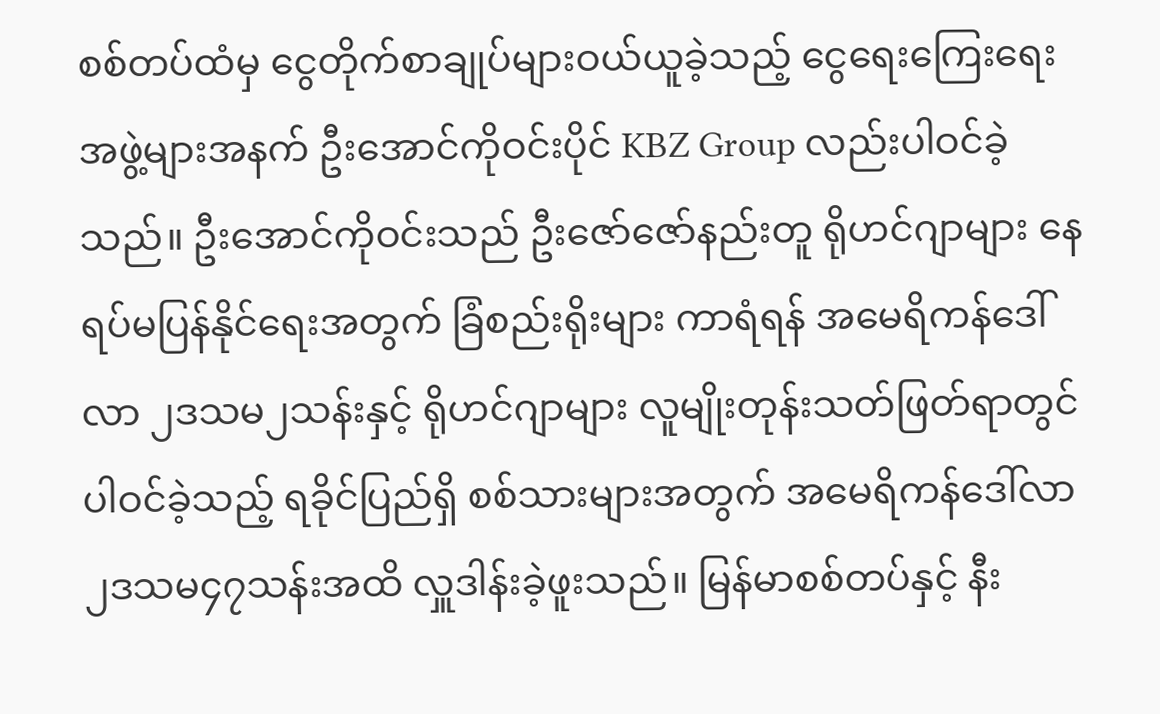စစ်တပ်ထံမှ ငွေတိုက်စာချုပ်များဝယ်ယူခဲ့သည့် ငွေရေးကြေးရေးအဖွဲ့များအနက် ဦးအောင်ကိုဝင်းပိုင် KBZ Group လည်းပါဝင်ခဲ့သည်။ ဦးအောင်ကိုဝင်းသည် ဦးဇော်ဇော်နည်းတူ ရိုဟင်ဂျာများ နေရပ်မပြန်နိုင်ရေးအတွက် ခြံစည်းရိုးများ ကာရံရန် အမေရိကန်ဒေါ်လာ ၂ဒသမ၂သန်းနှင့် ရိုဟင်ဂျာများ လူမျိုးတုန်းသတ်ဖြတ်ရာတွင် ပါဝင်ခဲ့သည့် ရခိုင်ပြည်ရှိ စစ်သားများအတွက် အမေရိကန်ဒေါ်လာ ၂ဒသမ၄၇သန်းအထိ လှူဒါန်းခဲ့ဖူးသည်။ မြန်မာစစ်တပ်နှင့် နီး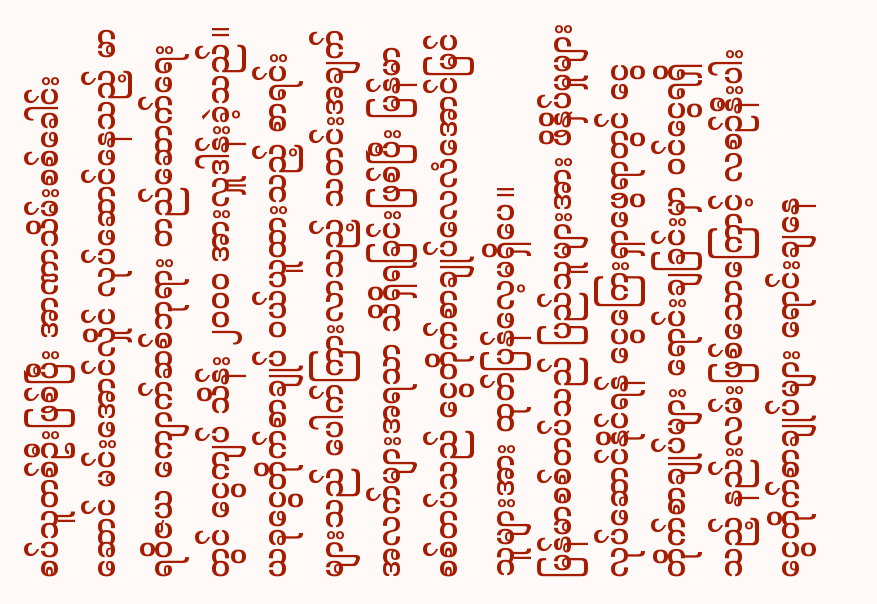စပ်သူတစ်ဦးဖြစ်ပြီး အာဏာသိမ်းစစ်ခေါင်းဆောင် မင်းအောင်လှိုင် လုပ်ဆောင်နေသည့် မာရဝိဇယ ကျောက်ဆစ်ဘုရား တည်ဆောက်ရေးတွင် ငွေကျပ် သိန်း ၂၀၀၀ အားလှူဒါန်းခဲ့သည်။
ယခုငွေတိုက်စာချုပ် ဝယ်ယူထားသည့် စာရင်းများသည် ပေါက်ကြားလာသည့် သတင်းအချက်အလက်များအရသာ သိရှိရခြင်းဖြစ်ပြီး မြန်မာစစ်တပ်သည် ငွေတိုက်စာချုပ်လေလံအောင်မြင်သူများအား ထုတ်ပြန်လေ့မရှိပေ။
မြန်မာစစ်တပ်သည် ပြည်သူများအား ဖိနှိပ်မှုများ လုပ်ဆောင်နိုင်ရန် ငွေကြေးရှာဖွေရာတွင် ငွေတိုက်စာချုပ်များ ရောင်းချခြင်းမှာ ဝင်ငွေရရှိသည့် နည်းလမ်းဖြစ်သောကြောင့် လစဉ်နီးပါး ငွေတိုက်စာချုပ်များ ရောင်းချနေ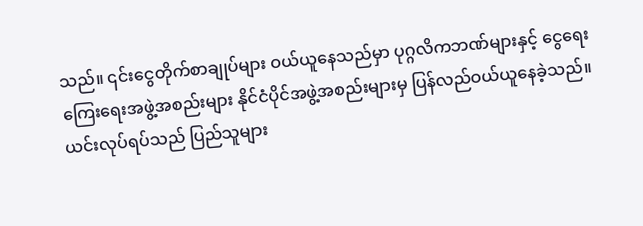သည်။ ၎င်းငွေတိုက်စာချုပ်များ ဝယ်ယူနေသည်မှာ ပုဂ္ဂလိကဘဏ်များနှင့် ငွေရေးကြေးရေးအဖွဲ့အစည်းများ နိုင်ငံပိုင်အဖွဲ့အစည်းများမှ ပြန်လည်ဝယ်ယူနေခဲ့သည်။
ယင်းလုပ်ရပ်သည် ပြည်သူများ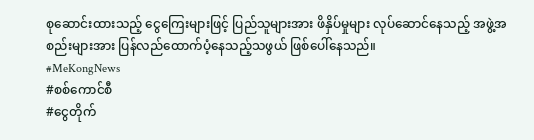စုဆောင်းထားသည့် ငွေကြေးများဖြင့် ပြည်သူများအား ဖိနှိပ်မှုများ လုပ်ဆောင်နေသည့် အဖွဲ့အစည်းများအား ပြန်လည်ထောက်ပံ့နေသည့်သဖွယ် ဖြစ်ပေါ်နေသည်။
#MeKongNews
#စစ်ကောင်စီ
#ငွေတိုက်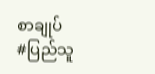စာချုပ်
#ပြည်သူ